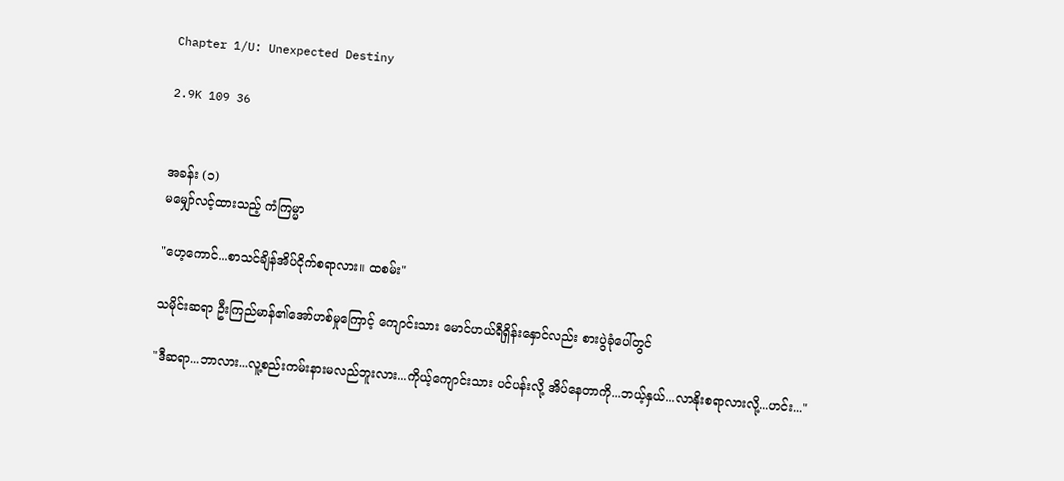Chapter 1/U: Unexpected Destiny

2.9K 109 36


အခန်း (၁)
မမျှော်လင့်ထားသည့် ကံကြမ္မာ

"ဟေ့ကောင်...စာသင်ချိန်အိပ်ငိုက်စရာလား။ ထစမ်း"

သမိုင်းဆရာ ဦးကြည်မာန်၏အော်ဟစ်မှုကြောင့် ကျောင်းသား မောင်ဟယ်ရီရှိန်းနှောင်လည်း စားပွဲခုံပေါ်တွင်

"ဒီဆရာ...ဘာလား...လူ့စည်းကမ်းနားမလည်ဘူးလား...ကိုယ့်ကျောင်းသား ပင်ပန်းလို့ အိပ်နေတာကို...ဘယ့်နှယ်...လာနိုးစရာလားလို့...ဟင်း..."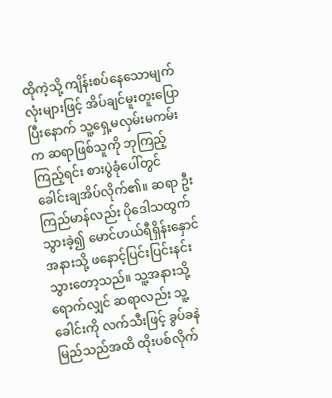ထိုကဲ့သို့ ကျိန်းစပ်နေသောမျက်လုံးများဖြင့် အိပ်ချင်မူးတူးပြောပြီးနောက် သူ့ရှေ့မလှမ်းမကမ်းက ဆရာဖြစ်သူကို ဘုကြည့်ကြည့်ရင်း စားပွဲခုံပေါ်တွင် ခေါင်းချအိပ်လိုက်၏။ ဆရာ ဦးကြည်မာန်လည်း ပိုဒေါသထွက်သွားခဲ့၍ မောင်ဟယ်ရီရှိန်းနှောင်အနားသို့ ဖနောင့်ပြင်းပြင်းနင်းသွားတော့သည်။ သူ့အနားသို့ရောက်လျှင် ဆရာလည်း သူ့ခေါင်းကို လက်သီးဖြင့် ခွပ်ခနဲမြည်သည်အထိ ထိုးပစ်လိုက်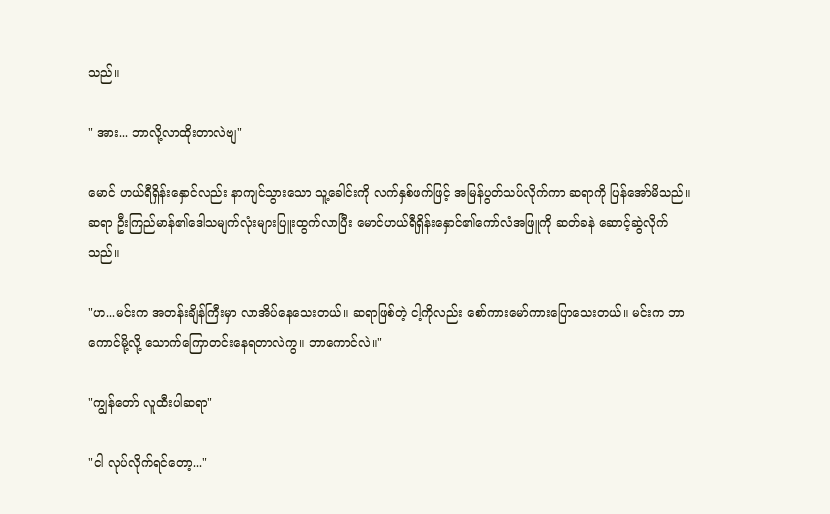သည်။

" အား... ဘာလို့လာထိုးတာလဲဗျ"

မောင် ဟယ်ရီရှိန်းနှောင်လည်း နာကျင်သွားသော သူ့ခေါင်းကို လက်နှစ်ဖက်ဖြင့် အမြန်ပွတ်သပ်လိုက်ကာ ဆရာကို ပြန်အော်မိသည်။ ဆရာ ဦးကြည်မာန်၏ဒေါသမျက်လုံးများပြူးထွက်လာပြီး မောင်ဟယ်ရီရှိန်းနှောင်၏ကော်လံအဖြူကို ဆတ်ခနဲ ဆောင့်ဆွဲလိုက်သည်။

"ဟ...မင်းက အတန်းချိန်ကြီးမှာ လာအိပ်နေသေးတယ်။ ဆရာဖြစ်တဲ့ ငါ့ကိုလည်း စော်ကားမော်ကားပြောသေးတယ်။ မင်းက ဘာကောင်မို့လို့ သောက်ကြောတင်းနေရတာလဲကွ။ ဘာကောင်လဲ။"

"ကျွန်တော် လူထီးပါဆရာ"

"ငါ လုပ်လိုက်ရင်တော့..."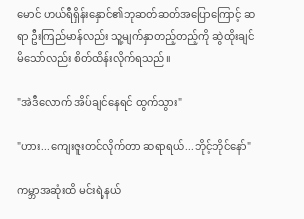မောင် ဟယ်ရီရှိန်းနှောင်၏ဘုဆတ်ဆတ်အပြောကြောင့် ဆရာ ဦးကြည်မာန်လည်း သူ့မျက်နှာတည့်တည့်ကို ဆွဲထိုးချင်မိသော်လည်း စိတ်ထိန်းလိုက်ရသည်။

"အဲဒီလောက် အိပ်ချင်နေရင် ထွက်သွား"

"ဟား...ကျေးဇူးတင်လိုက်တာ ဆရာရယ်...ဘိုင့်ဘိုင်နော်"

ကမ္ဘာအဆုံးထိ မင်းရဲ့နယ်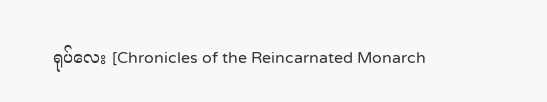ရုပ်လေး [Chronicles of the Reincarnated Monarch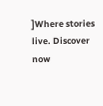]Where stories live. Discover now